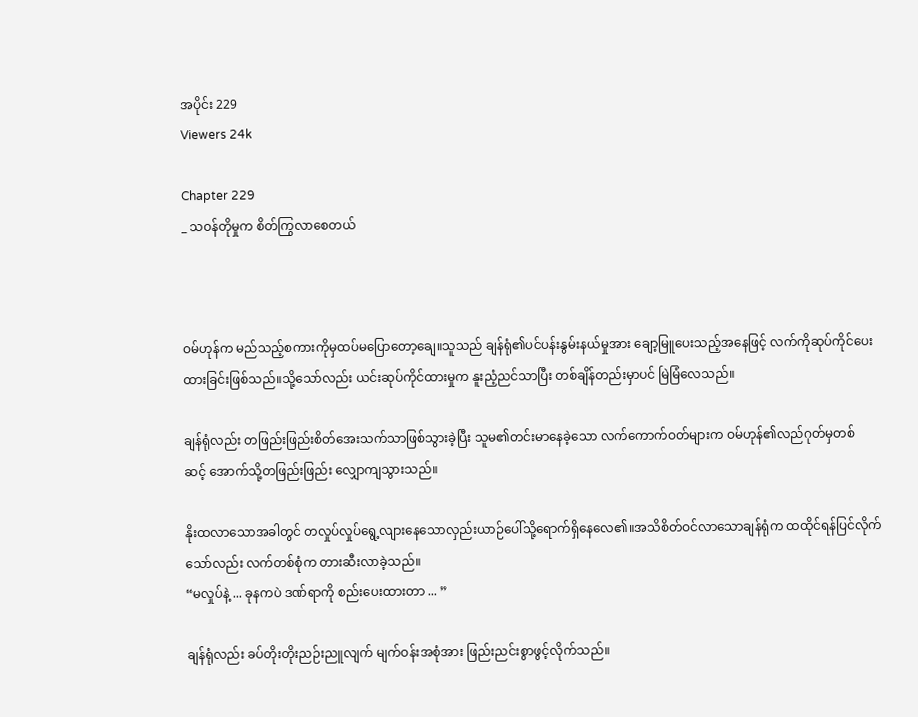အပိုင်း 229
Viewers 24k

Chapter 229
_ သဝန်တိုမှုက စိတ်ကြွလာစေတယ်



ဝမ်ဟုန်က မည်သည့်စကားကိုမှထပ်မပြောတော့ချေ။သူသည် ချန်ရုံ၏ပင်ပန်းနွမ်းနယ်မှုအား ချော့မြူပေးသည့်အနေဖြင့် လက်ကိုဆုပ်ကိုင်ပေးထားခြင်းဖြစ်သည်။သို့သော်လည်း ယင်းဆုပ်ကိုင်ထားမှုက နူးညံ့ညင်သာပြီး တစ်ချိန်တည်းမှာပင် မြဲမြံလေသည်။

ချန်ရုံလည်း တဖြည်းဖြည်းစိတ်အေးသက်သာဖြစ်သွားခဲ့ပြီး သူမ၏တင်းမာနေခဲ့သော လက်ကောက်ဝတ်များက ဝမ်ဟုန်၏လည်ဂုတ်မှတစ်ဆင့် ‌အောက်သို့တဖြည်းဖြည်း လျှောကျသွားသည်။

နိုးထလာသောအခါတွင် တလှုပ်လှုပ်ရွေ့လျားနေသောလှည်းယာဉ်ပေါ်သို့ရောက်ရှိနေလေ၏။အသိစိတ်ဝင်လာသောချန်ရုံက ထထိုင်ရန်ပြင်လိုက်သော်လည်း လက်တစ်စုံက တားဆီးလာခဲ့သည်။
“မလှုပ်နဲ့ ... ခုနကပဲ ဒဏ်ရာကို စည်းပေးထားတာ ... ”

ချန်ရုံလည်း ခပ်တိုးတိုးညဉ်းညူလျက် မျက်ဝန်းအစုံအား ဖြည်းညင်းစွာဖွင့်လိုက်သည်။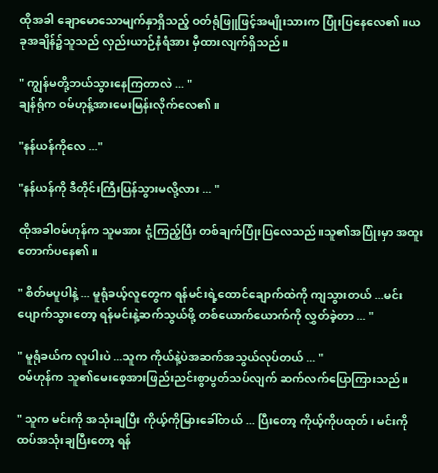ထိုအခါ ချောမောသောမျက်နှာရှိသည့် ဝတ်ရုံဖြူဖြင့်အမျိုးသားက ပြုံးပြနေလေ၏။ယခုအချိန်၌သူသည် လှည်းယာဉ်နံရံအား မှီထားလျက်ရှိသည်။

" ကျွန်မတို့ဘယ်သွားနေကြတာလဲ ... "
ချန်ရုံက ဝမ်ဟုန့်အားမေး‌မြန်းလိုက်လေ၏။

"နန်ယန်ကိုလေ ..."

"နန်ယန်ကို ဒီတိုင်းကြီးပြန်သွားမလို့လား ... "

ထိုအခါဝမ်ဟုန်က သူမအား ငုံ့ကြည့်ပြီး တစ်ချက်ပြုံးပြလေသည်။သူ၏အပြုံးမှာ အထူးတောက်ပနေ၏။

" စိတ်မပူပါနဲ့ ... မူရုံခယ့်လူတွေက ရန်မင်းရဲ့ထောင်ချောက်ထဲကို ကျသွားတယ် ...မင်းပျောက်သွားတော့ ရန်မင်းနဲ့ဆက်သွယ်ဖို့ တစ်ယောက်ယောက်ကို လွှတ်ခဲ့တာ ... "

" မူရုံခယ်က လူပါးပဲ ...သူက ကိုယ်နဲ့ပဲအဆက်အသွယ်လုပ်တယ် ... "
ဝမ်ဟုန်က သူ၏မေးစေ့အားဖြည်းညင်းစွာပွတ်သပ်လျက် ဆက်လက်ပြောကြားသည်။

" သူက မင်းကို အသုံးချပြီး ကိုယ့်ကိုမြားခေါ်တယ် ... ပြီးတော့ ကိုယ့်ကိုပထုတ် ၊ မင်းကိုထပ်အသုံးချပြီးတော့ ရန်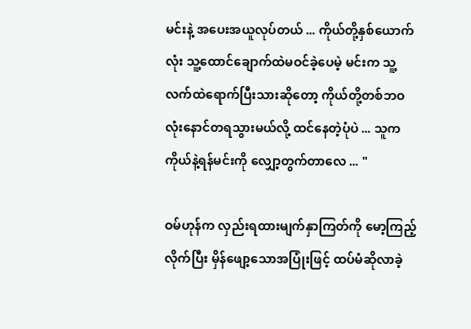မင်းနဲ့ အပေးအယူလုပ်တယ် ... ကိုယ်တို့နှစ်ယောက်လုံး သူ့ထောင်ချောက်ထဲမဝင်ခဲ့ပေမဲ့ မင်းက သူ့လက်ထဲရောက်ပြီးသားဆိုတော့ ကိုယ်တို့တစ်ဘဝလုံးနောင်တရသွားမယ်လို့ ထင်နေတဲ့ပုံပဲ ... သူက ကိုယ်နဲ့ရန်မင်းကို ‌လျှော့တွက်တာလေ ... "

ဝမ်ဟုန်က လှည်းရထားမျက်နှာကြတ်ကို မော့ကြည့်လိုက်ပြီး မှိန်ဖျော့သောအပြုံးဖြင့် ထပ်မံဆိုလာခဲ့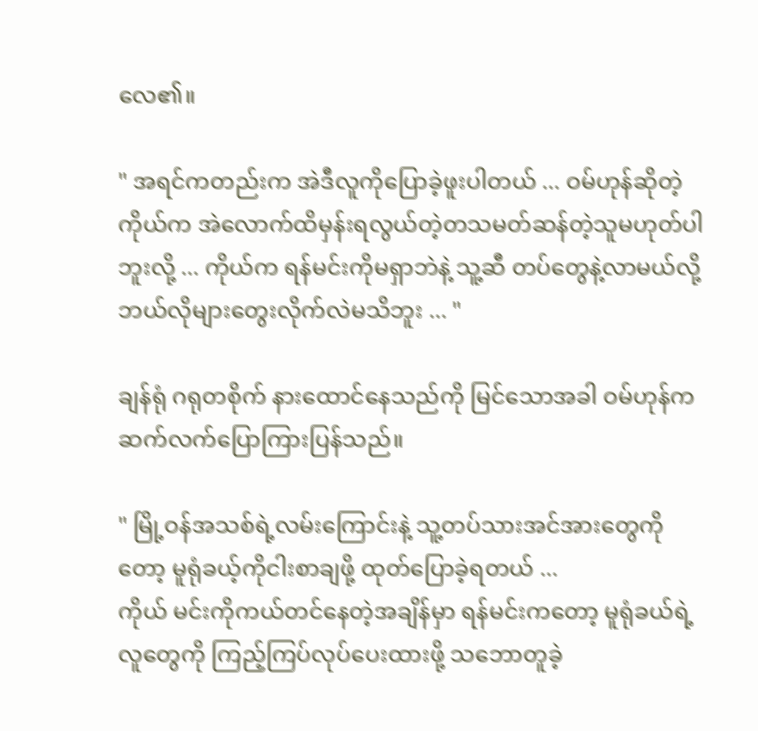လေ၏။

" အရင်ကတည်းက အဲဒီလူကိုပြောခဲ့ဖူးပါတယ် ... ဝမ်ဟုန်ဆိုတဲ့ကိုယ်က အဲလောက်ထိမှန်းရလွယ်တဲ့တသမတ်ဆန်တဲ့သူမဟုတ်ပါဘူးလို့ ... ကိုယ်က ရန်မင်းကိုမရှာဘဲနဲ့ သူ့ဆီ တပ်တွေနဲ့လာမယ်လို့ ဘယ်လိုများတွေးလိုက်လဲမသိဘူး ... "

ချန်ရုံ ဂရုတစိုက် နားထောင်နေသည်ကို မြင်သောအခါ ဝမ်ဟုန်က ဆက်လက်ပြောကြားပြန်သည်။

" မြို့ဝန်အသစ်ရဲ့လမ်းကြောင်းနဲ့ သူ့တပ်သားအင်အားတွေကိုတော့ မူရုံခယ့်ကိုငါးစာချဖို့ ထုတ်ပြောခဲ့ရတယ် ...
ကိုယ် မင်းကိုကယ်တင်နေတဲ့အချိန်မှာ ရန်မင်းကတော့ မူရုံခယ်ရဲ့လူတွေကို ကြည့်ကြပ်လုပ်ပေးထားဖို့ သဘောတူခဲ့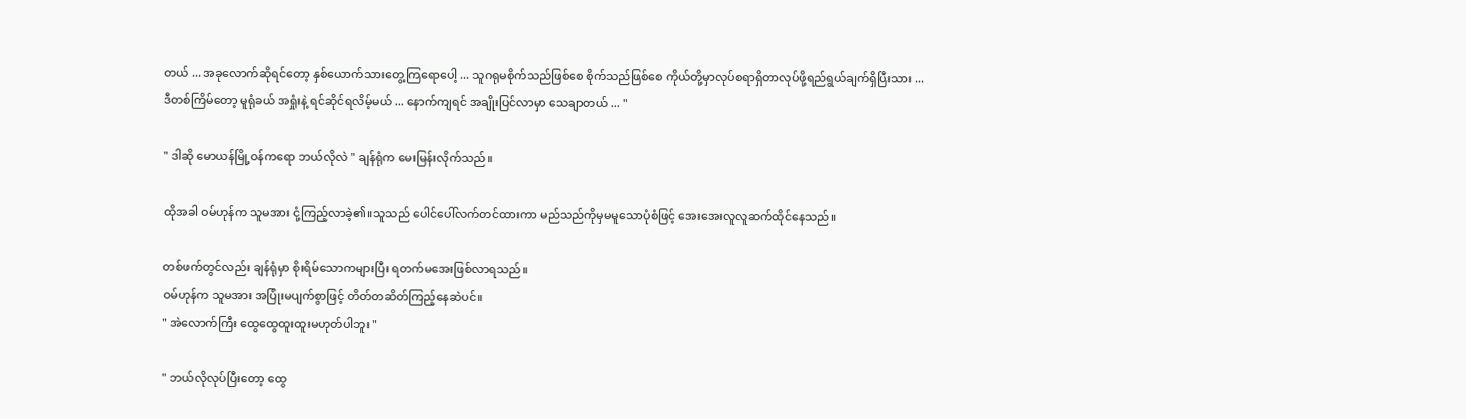တယ် ... အခုလောက်ဆိုရင်တော့ နှစ်ယောက်သားတွေ့ကြရောပေါ့ ... သူဂရုမစိုက်သည်ဖြစ်စေ စိုက်သည်ဖြစ်စေ ကိုယ်တို့မှာလုပ်စရာရှိတာလုပ်ဖို့ရည်ရွယ်ချက်ရှိပြီးသား ...
ဒီတစ်ကြိမ်တော့ မူရုံခယ် အရှုံးနဲ့ ရင်ဆိုင်ရလိမ့်မယ် ... နောက်ကျရင် အချိုးပြင်လာမှာ သေချာတယ် ... "

" ဒါဆို မောယန်မြို့ဝန်ကရော ဘယ်လိုလဲ " ချန်ရုံက မေးမြန်းလိုက်သည်။

ထိုအခါ ဝမ်ဟုန်က သူမအား ငုံ့ကြည့်လာခဲ့၏။သူသည် ပေါင်ပေါ်လက်တင်ထားကာ မည်သည်ကိုမှမမူသောပုံစံဖြင့် အေးအေးလူလူဆက်ထိုင်နေသည်။

တစ်ဖက်တွင်လည်း ချန်ရုံမှာ စိုးရိမ်သောကများပြီး ရတက်မအေးဖြစ်လာရသည်။
ဝမ်ဟုန်က သူမအား အပြုံးမပျက်စွာဖြင့် တိတ်တဆိတ်ကြည့်နေဆဲပင်။
" အဲလောက်ကြီး ထွေထွေထူးထူးမဟုတ်ပါဘူး "

" ဘယ်လိုလုပ်ပြီးတော့ ထွေ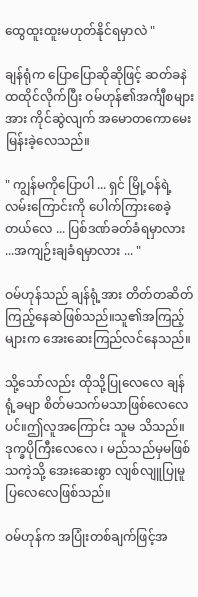ထွေထူးထူးမဟုတ်နိုင်ရမှာလဲ "

ချန်ရုံက ပြောပြောဆိုဆိုဖြင့် ဆတ်ခနဲထထိုင်လိုက်ပြီး ဝမ်ဟုန်၏အင်္ကျီစများအား ကိုင်ဆွဲလျက် အမောတကောမေးမြန်းခဲ့လေသည်။

" ကျွန်မကိုပြောပါ ... ရှင် မြို့ဝန်ရဲ့ လမ်းကြောင်းကို ‌ပေါက်ကြားစေခဲ့တယ်လေ ... ပြစ်ဒဏ်ခတ်ခံရမှာလား ...အကျဉ်းချခံရမှာလား ... "

ဝမ်ဟုန်သည် ချန်ရုံ့အား တိတ်တဆိတ်ကြည့်နေဆဲဖြစ်သည်။သူ၏အကြည့်များက အေးဆေးကြည်လင်နေသည်။

သို့သော်လည်း ထိုသို့ပြုလေလေ ချန်ရုံ့ခမျာ စိတ်မသက်မသာဖြစ်လေလေပင်။ဤလူအကြောင်း သူမ သိသည်။
ဒုက္ခပိုကြီးလေလေ ၊ မည်သည်မှမဖြစ်သကဲ့သို့ အေးဆေးစွာ လျစ်လျူပြုမူပြလေလေဖြစ်သည်။

ဝမ်ဟုန်က အပြုံးတစ်ချက်ဖြင့်အ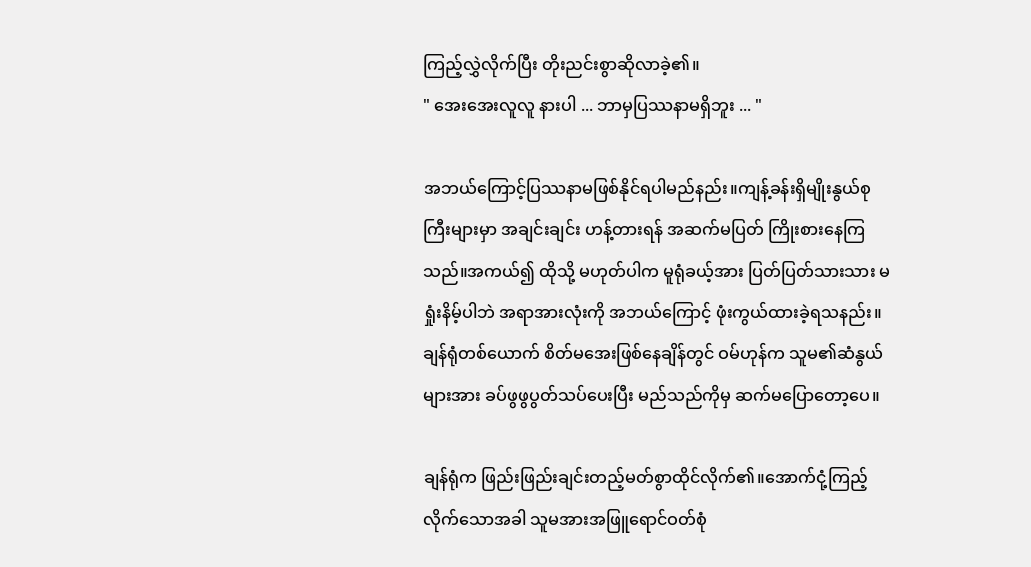ကြည့်လွှဲလိုက်ပြီး တိုးညင်းစွာဆိုလာခဲ့၏။
" အေးအေးလူလူ နားပါ ... ဘာမှပြဿနာမရှိဘူး ... "

အဘယ်ကြောင့်ပြဿနာမဖြစ်နိုင်ရပါမည်နည်း။ကျန့်ခန်းရှိမျိုးနွယ်စုကြီးများမှာ အချင်းချင်း ဟန့်တားရန် အဆက်မပြတ် ကြိုးစားနေကြသည်။အကယ်၍ ထိုသို့ မဟုတ်ပါက မူရုံခယ့်အား ပြတ်ပြတ်သားသား မရှုံးနိမ့်ပါဘဲ အရာအားလုံးကို အဘယ်ကြောင့် ဖုံးကွယ်ထားခဲ့ရသနည်း။
ချန်ရုံတစ်ယောက် စိတ်မအေးဖြစ်နေချိန်တွင် ဝမ်ဟုန်က သူမ၏ဆံနွယ်များအား ခပ်ဖွဖွပွတ်သပ်ပေးပြီး မည်သည်ကိုမှ ဆက်မပြောတော့ပေ။

ချန်ရုံက ဖြည်းဖြည်းချင်းတည့်မတ်စွာထိုင်လိုက်၏။အောက်ငုံ့ကြည့်လိုက်သောအခါ သူမအားအဖြူရောင်ဝတ်စုံ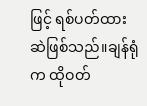ဖြင့် ရစ်ပတ်ထားဆဲဖြစ်သည်။ချန်ရုံက ထိုဝတ်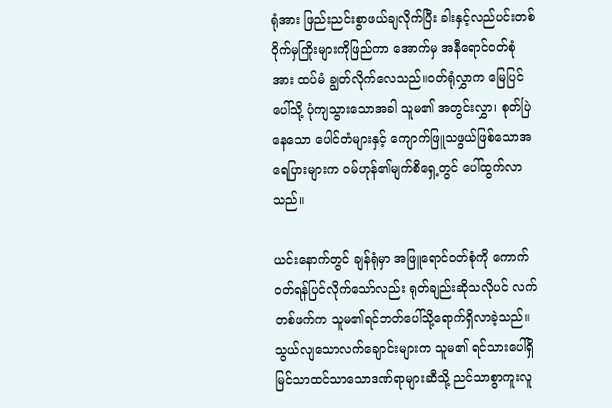ရုံအား ဖြည်းညင်းစွာဖယ်ချလိုက်ပြီး ခါးနှင့်လည်ပင်းတစ်ဝိုက်မှကြိုးများကိုဖြည်ကာ အောက်မှ အနီရောင်ဝတ်စုံအား ထပ်မံ ချွတ်လိုက်လေသည်။ဝတ်ရုံလွှာက မြေပြင်ပေါ်သို့ ပုံကျသွားသောအခါ သူမ၏ အတွင်းလွှာ၊ စုတ်ပြဲနေသော ပေါင်တံများနှင့် ကျောက်ဖြူသဖွယ်ဖြစ်သောအရေပြားများက ဝမ်ဟုန်၏မျက်စိရှေ့တွင် ပေါ်ထွက်လာသည်။

ယင်းနောက်တွင် ချန်ရုံမှာ အဖြူရောင်၀တ်စုံကို ကောက်ဝတ်ရန်ပြင်လိုက်သော်လည်း ရုတ်ချည်းဆိုသလိုပင် လက်တစ်ဖက်က သူမ၏ရင်ဘတ်ပေါ်သို့ရောက်ရှိလာခဲ့သည်။
သွယ်လျသောလက်ချောင်းများက သူမ၏ ရင်သားပေါ်ရှိ မြင်သာထင်သာသောဒဏ်ရာများဆီသို့ ညင်သာစွာကူးလူ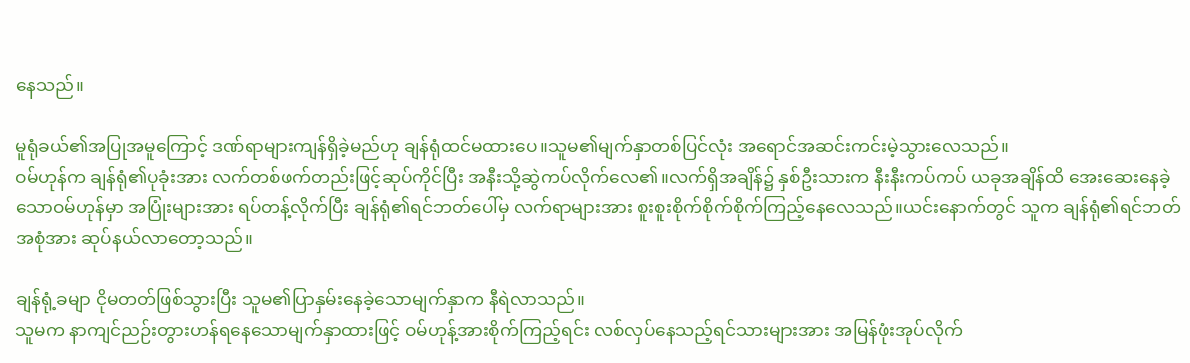နေသည်။

မူရုံခယ်၏အပြုအမူကြောင့် ဒဏ်ရာများကျန်ရှိခဲ့မည်ဟု ချန်ရုံထင်မထားပေ။သူမ၏မျက်နှာတစ်ပြင်လုံး အရောင်အဆင်းကင်းမဲ့သွားလေသည်။
ဝမ်ဟုန်က ချန်ရုံ၏ပုခုံးအား လက်တစ်ဖက်တည်းဖြင့်ဆုပ်ကိုင်ပြီး အနီးသို့ဆွဲကပ်လိုက်လေ၏။လက်ရှိအချိန်၌ နှစ်ဦးသားက နီးနီးကပ်ကပ် ယခုအချိန်ထိ အေးဆေးနေခဲ့သောဝမ်ဟုန်မှာ အပြုံးများအား ရပ်တန့်လိုက်ပြီး ချန်ရုံ၏ရင်ဘတ်ပေါ်မှ လက်ရာများအား စူးစူးစိုက်စိုက်စိုက်ကြည့်နေလေသည်။ယင်းနောက်တွင် သူက ချန်ရုံ၏ရင်ဘတ်အစုံအား ဆုပ်နယ်လာတော့သည်။

ချန်ရုံ့ခမျာ ငိုမတတ်ဖြစ်သွားပြီး သူမ၏ပြာနှမ်းနေခဲ့သောမျက်နှာက နီရဲလာသည်။
သူမက နာကျင်ညဉ်းတွားဟန်ရနေသောမျက်နှာထားဖြင့် ဝမ်ဟုန့်အားစိုက်ကြည့်ရင်း လစ်လှပ်နေသည့်ရင်သားများအား အမြန်ဖုံးအုပ်လိုက်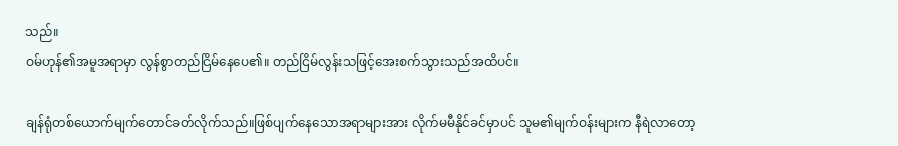သည်။
ဝမ်ဟုန်၏အမူအရာမှာ လွန်စွာတည်ငြိမ်နေပေ၏။ တည်ငြိမ်လွန်းသဖြင့်အေးစက်သွားသည်အထိပင်။

ချန်ရုံတစ်ယောက်မျက်တောင်ခတ်လိုက်သည်။ဖြစ်ပျက်နေသောအရာများအား လိုက်မမီနိုင်ခင်မှာပင် သူမ၏မျက်ဝန်းများက နီရဲလာတော့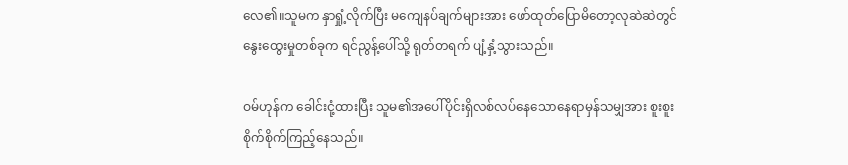လေ၏။သူမက နှာရှုံ့လိုက်ပြီး မကျေနပ်ချက်များအား ဖော်ထုတ်ပြောမိတော့လုဆဲဆဲတွင် နွေးထွေးမှုတစ်ခုက ရင်ညွန့်ပေါ်သို့ ရုတ်တရက် ပျံ့နှံ့သွားသည်။

ဝမ်ဟုန်က ခေါင်းငုံ့ထားပြီး သူမ၏အပေါ်ပိုင်းရှိလစ်လပ်နေသောနေရာမှန်သမျှအား စူးစူးစိုက်စိုက်ကြည့်နေသည်။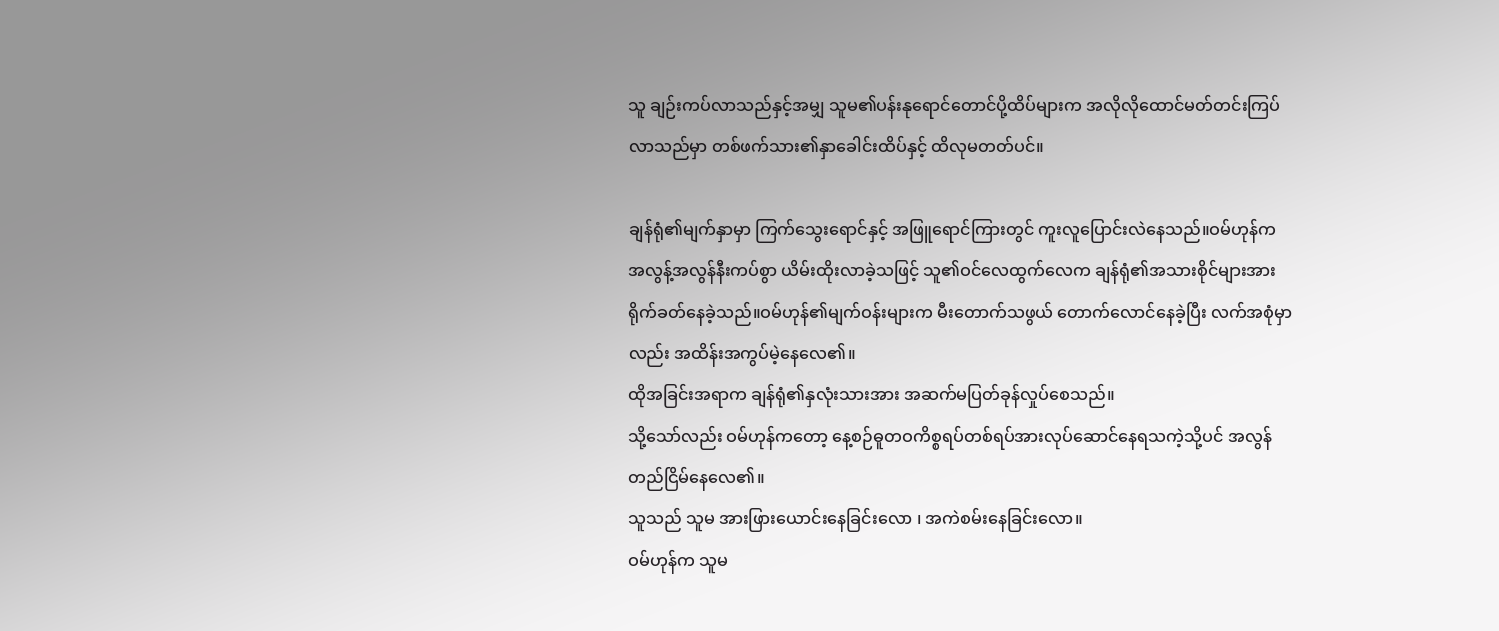သူ ချဉ်းကပ်လာသည်နှင့်အမျှ သူမ၏ပန်းနုရောင်တောင်ပို့ထိပ်များက အလိုလိုထောင်မတ်တင်းကြပ်လာသည်မှာ တစ်ဖက်သား၏နှာခေါင်းထိပ်နှင့် ထိလုမတတ်ပင်။

ချန်ရုံ၏မျက်နှာမှာ ကြက်သွေးရောင်နှင့် အဖြူရောင်ကြားတွင် ကူးလူပြောင်းလဲနေသည်။ဝမ်ဟုန်က အလွန့်အလွန်နီးကပ်စွာ ယိမ်းထိုးလာခဲ့သဖြင့် သူ၏ဝင်လေထွက်လေက ချန်ရုံ၏အသားစိုင်များအား ရိုက်ခတ်နေခဲ့သည်။ဝမ်ဟုန်၏မျက်ဝန်းများက မီးတောက်သဖွယ် တောက်လောင်နေခဲ့ပြီး လက်အစုံမှာလည်း အထိန်းအကွပ်မဲ့နေလေ၏။
ထိုအခြင်းအရာက ချန်ရုံ၏နှလုံးသားအား အဆက်မပြတ်ခုန်လှုပ်စေသည်။
သို့သော်လည်း ဝမ်ဟုန်ကတော့ နေ့စဉ်ဓူတဝကိစ္စရပ်တစ်ရပ်အားလုပ်ဆောင်နေရသကဲ့သို့ပင် အလွန်တည်ငြိမ်နေလေ၏။
သူသည် သူမ အားဖြားယောင်းနေခြင်းလော ၊ အကဲစမ်းနေခြင်းလော။
ဝမ်ဟုန်က သူမ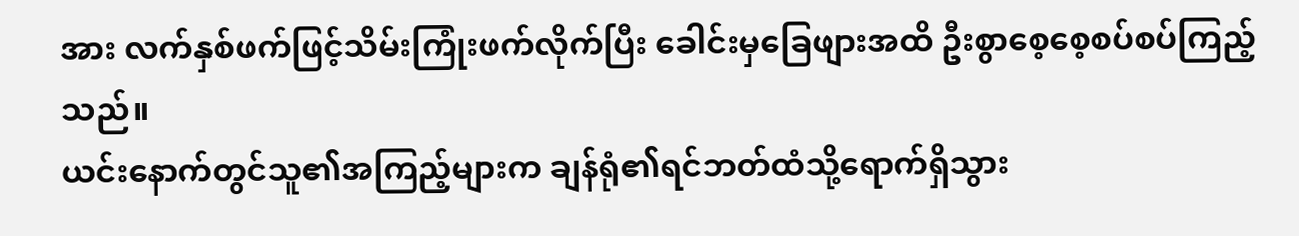အား လက်နှစ်ဖက်ဖြင့်သိမ်းကြုံးဖက်လိုက်ပြီး ခေါင်းမှခြေဖျားအထိ ဦးစွာစေ့စေ့စပ်စပ်ကြည့်သည်။
ယင်းနောက်တွင်သူ၏အကြည့်များက ချန်ရုံ၏ရင်ဘတ်ထံသို့ရောက်ရှိသွား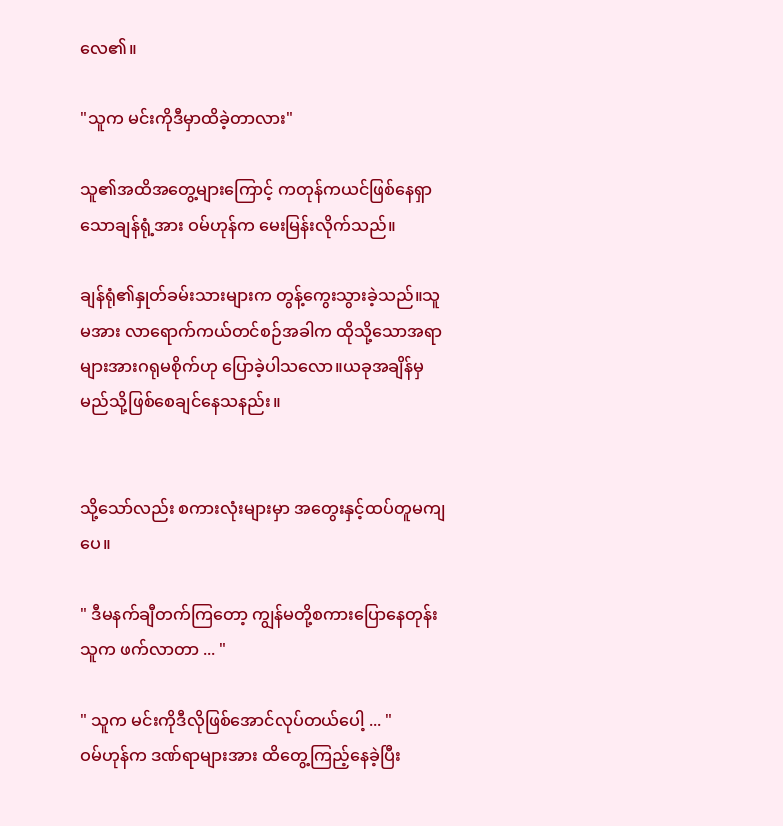လေ၏။

"သူက မင်းကိုဒီမှာထိခဲ့တာလား"

သူ၏အထိအတွေ့များကြောင့် ကတုန်ကယင်ဖြစ်နေရှာသောချန်ရုံ့အား ဝမ်ဟုန်က မေးမြန်းလိုက်သည်။

ချန်ရုံ၏နှုတ်ခမ်းသားများက တွန့်ကွေးသွားခဲ့သည်။သူမအား လာရောက်ကယ်တင်စဉ်အခါက ထိုသို့သောအရာများအားဂရုမစိုက်ဟု ပြောခဲ့ပါသလော။ယခုအချိန်မှ မည်သို့ဖြစ်စေချင်နေသနည်း။


သို့သော်လည်း စကားလုံးများမှာ အတွေးနှင့်ထပ်တူမကျပေ။

" ဒီမနက်ချီတက်ကြတော့ ကျွန်မတို့စကားပြောနေတုန်း သူက ဖက်လာတာ ... "

" သူက မင်းကိုဒီလိုဖြစ်အောင်လုပ်တယ်ပေါ့ ... "
ဝမ်ဟုန်က ဒဏ်ရာများအား ထိတွေ့ကြည့်နေခဲ့ပြီး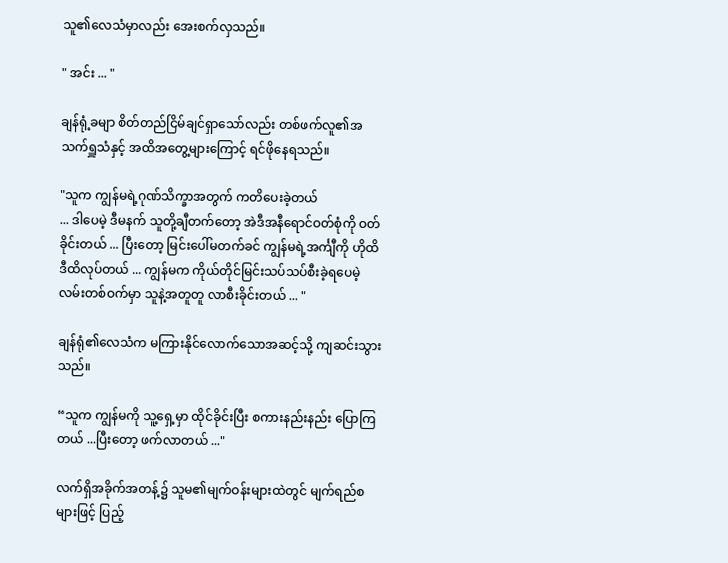သူ၏လေသံမှာလည်း အေးစက်လှသည်။

" အင်း ... "

ချန်ရုံ့ခမျာ စိတ်တည်ငြိမ်ချင်ရှာသော်လည်း တစ်ဖက်လူ၏အသက်ရှူသံနှင့် အထိအတွေ့များကြောင့် ရင်ဖိုနေရသည်။

"သူက ကျွန်မရဲ့ဂုဏ်သိက္ခာအတွက် ကတိပေးခဲ့တယ်
... ဒါပေမဲ့ ဒီမနက် သူတို့ချီတက်တော့ အဲဒီအနီရောင်ဝတ်စုံကို ဝတ်ခိုင်းတယ် ... ပြီးတော့ မြင်းပေါ်မတက်ခင် ကျွန်မရဲ့အင်္ကျီကို ဟိုထိဒီထိလုပ်တယ် ... ကျွန်မက ကိုယ်တိုင်မြင်းသပ်သပ်စီးခဲ့ရပေမဲ့ လမ်းတစ်ဝက်မှာ သူနဲ့အတူတူ လာစီးခိုင်းတယ် ... "

ချန်ရုံ၏လေသံက မကြားနိုင်လောက်သောအဆင့်သို့ ကျဆင်းသွားသည်။

“သူက ကျွန်မကို သူ့ရှေ့မှာ ထိုင်ခိုင်းပြီး စကားနည်းနည်း ပြောကြတယ် ...ပြီးတော့ ဖက်လာတယ် ..."

လက်ရှိအခိုက်အတန့်၌ သူမ၏မျက်ဝန်းများထဲတွင် မျက်ရည်စများဖြင့် ပြည့်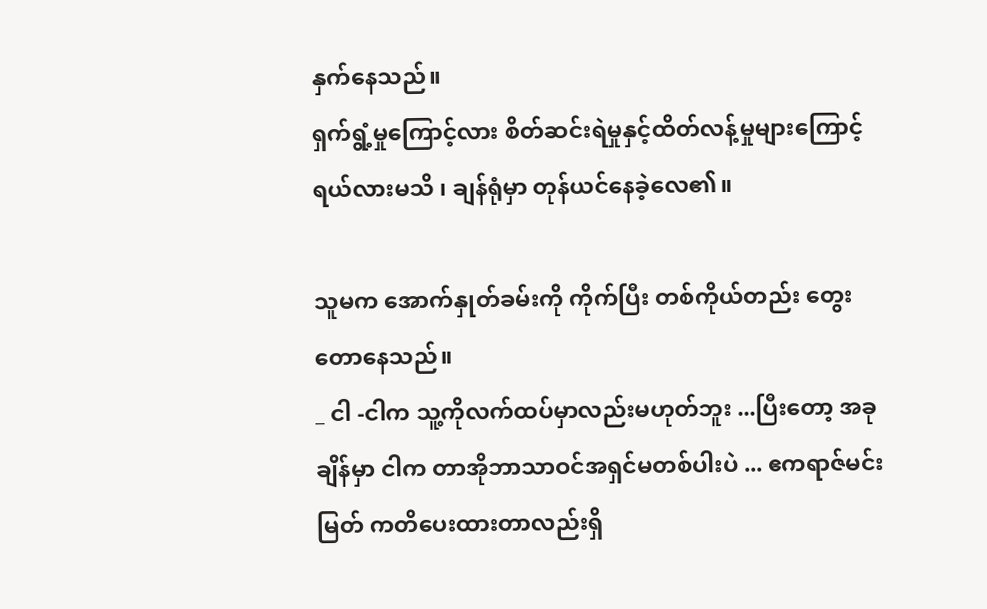နှက်နေသည်။
ရှက်ရွံ့မှုကြောင့်လား စိတ်ဆင်းရဲမှုနှင့်ထိတ်လန့်မှုများကြောင့်ရယ်လားမသိ ၊ ချန်ရုံမှာ တုန်ယင်နေခဲ့လေ၏။

သူမက အောက်နှုတ်ခမ်းကို ကိုက်ပြီး တစ်ကိုယ်တည်း တွေးတောနေသည်။
_ ငါ -ငါက သူ့ကိုလက်ထပ်မှာလည်းမဟုတ်ဘူး ...ပြီးတော့ အခုချိန်မှာ ငါက တာအိုဘာသာဝင်အရှင်မတစ်ပါးပဲ ... ဧကရာဇ်မင်းမြတ် ကတိပေးထားတာလည်းရှိ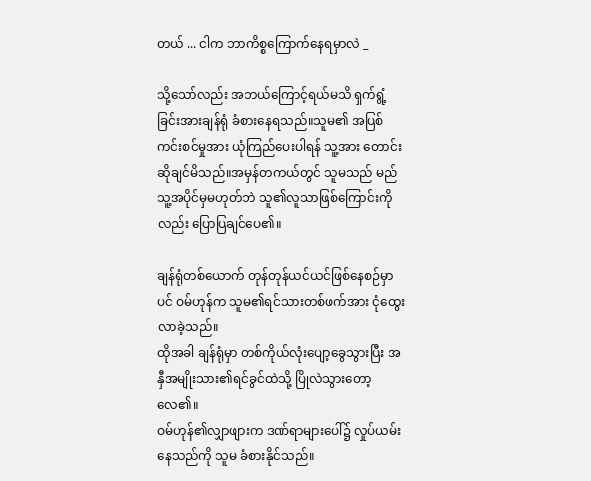တယ် ... ငါက ဘာကိစ္စ‌ကြောက်နေရမှာလဲ _

သို့သော်လည်း အဘယ်ကြောင့်ရယ်မသိ ရှက်ရွံ့ခြင်းအားချန်ရုံ ခံစားနေရသည်။သူမ၏ အပြစ်ကင်းစင်မှုအား ယုံကြည်ပေးပါရန် သူ့အား တောင်းဆိုချင်မိသည်။အမှန်တကယ်တွင် သူမသည် မည်သူ့အပိုင်မှမဟုတ်ဘဲ သူ၏လူသာဖြစ်ကြောင်းကိုလည်း ပြောပြချင်ပေ၏။

ချန်ရုံတစ်ယောက် တုန်တုန်ယင်ယင်ဖြစ်နေစဉ်မှာပင် ဝမ်ဟုန်က သူမ၏ရင်သားတစ်ဖက်အား ငုံထွေးလာခဲ့သည်။
ထိုအခါ ချန်ရုံမှာ တစ်ကိုယ်လုံးပျော့ခွေသွားပြီး အနှီအမျိုးသား၏ရင်ခွင်ထဲသို့ ပြိုလဲသွားတော့လေ၏။
ဝမ်ဟုန်၏လျှာဖျားက ဒဏ်ရာများပေါ်၌ လှုပ်ယမ်းနေသည်ကို သူမ ခံစားနိုင်သည်။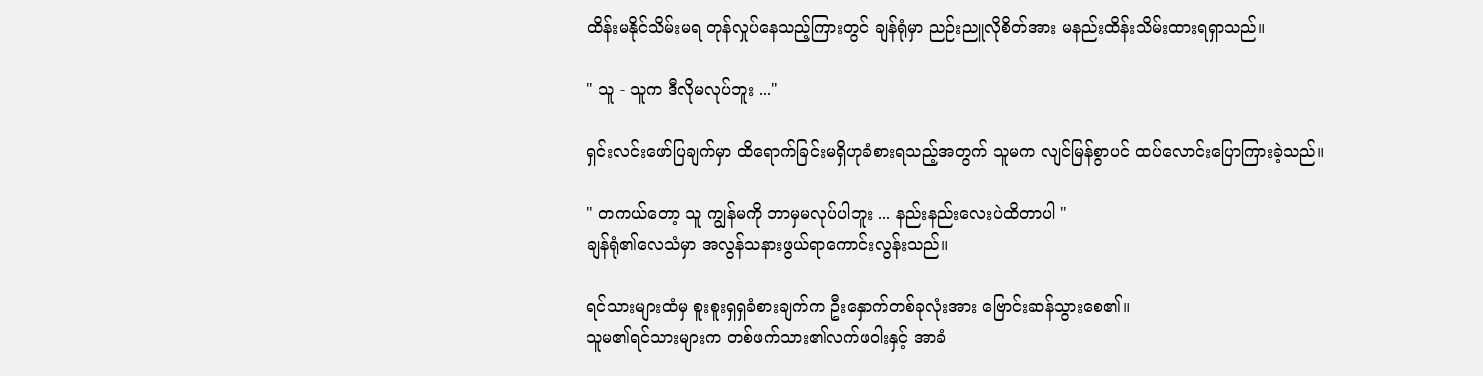ထိန်းမနိုင်သိမ်းမရ တုန်လှုပ်နေသည့်ကြားတွင် ချန်ရုံမှာ ညဉ်းညူလိုစိတ်အား မနည်းထိန်းသိမ်းထားရရှာသည်။

" သူ - သူက ဒီလိုမလုပ်ဘူး ..."

ရှင်းလင်းဖော်ပြချက်မှာ ထိရောက်ခြင်းမရှိဟုခံစားရသည့်အတွက် သူမက လျင်မြန်စွာပင် ထပ်လောင်းပြောကြားခဲ့သည်။

" တကယ်တော့ သူ ကျွန်မကို ဘာမှမလုပ်ပါဘူး ... နည်းနည်းလေးပဲထိတာပါ "
ချန်ရုံ၏လေသံမှာ အလွန်သနားဖွယ်ရာကောင်းလွန်းသည်။

ရင်သားများထံမှ စူးစူးရှရှခံစားချက်က ဦးနှောက်တစ်ခုလုံးအား ဗြောင်းဆန်သွားစေ၏။
သူမ၏ရင်သားများက တစ်ဖက်သား၏လက်ဖဝါးနှင့် အာခံ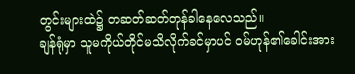တွင်းများထဲ၌ တဆတ်ဆတ်တုန်ခါနေလေသည်။
ချန်ရုံမှာ သူမကိုယ်တိုင်မသိလိုက်ခင်မှာပင် ဝမ်ဟုန်၏ခေါင်းအား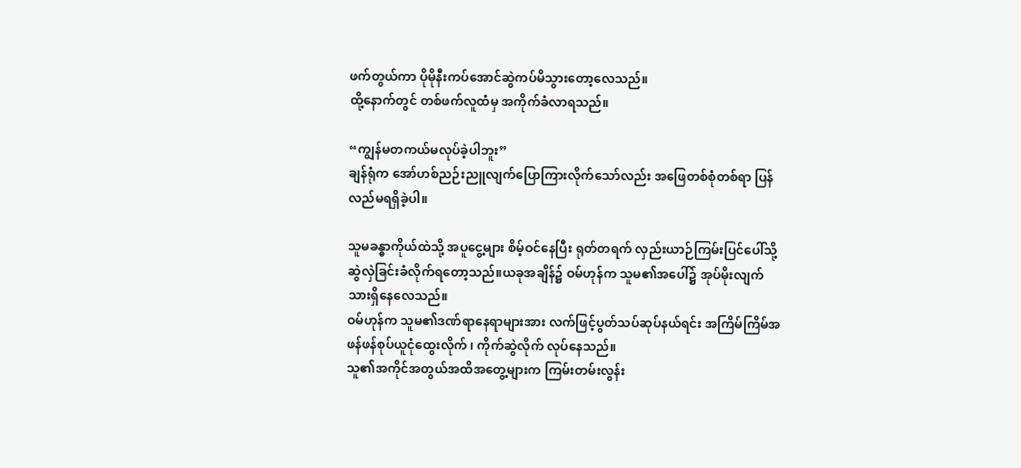ဖက်တွယ်ကာ ပိုမိုနီးကပ်အောင်ဆွဲကပ်မိသွားတော့လေသည်။
ထို့နောက်တွင် တစ်ဖက်လူထံမှ အကိုက်ခံလာရသည်။

“ကျွန်မတကယ်မလုပ်ခဲ့ပါဘူး”
ချန်ရုံက အော်ဟစ်ညဉ်းညူလျက်ပြောကြားလိုက်သော်လည်း အဖြေတစ်စုံတစ်ရာ ပြန်လည်မရရှိခဲ့ပါ။

သူမခန္ဓာကိုယ်ထဲသို့ အပူငွေ့များ စိမ့်ဝင်နေပြီး ရုတ်တရက် လှည်းယာဉ်ကြမ်းပြင်ပေါ်သို့ ဆွဲလှဲခြင်းခံလိုက်ရတော့သည်။ယခုအချိန်၌ ဝမ်ဟုန်က သူမ၏အပေါ်၌ အုပ်မိုးလျက်သားရှိနေလေသည်။
ဝမ်ဟုန်က သူမ၏ဒဏ်ရာနေရာများအား လက်ဖြင့်ပွတ်သပ်ဆုပ်နယ်ရင်း အကြိမ်ကြိမ်အဖန်ဖန်စုပ်ယူငုံထွေးလိုက် ၊ ကိုက်ဆွဲလိုက် လုပ်နေသည်။
သူ၏အကိုင်အတွယ်အထိအတွေ့များက ကြမ်းတမ်းလွန်း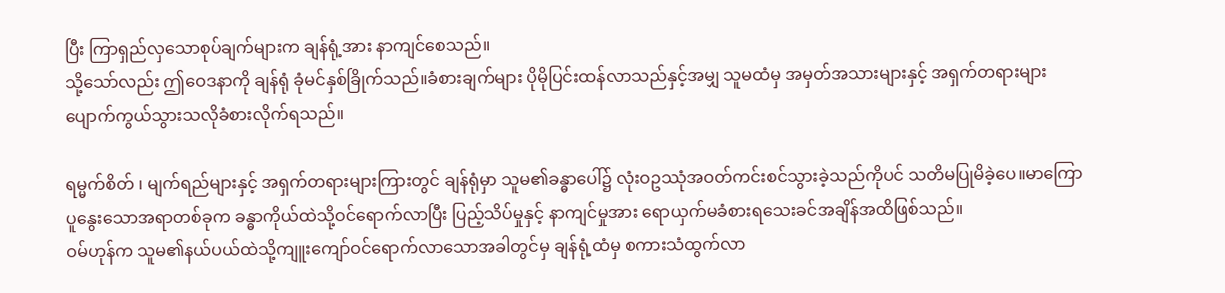ပြီး ကြာရှည်လှသောစုပ်ချက်များက ချန်ရုံ့အား နာကျင်စေသည်။
သို့သော်လည်း ဤဝေဒနာကို ချန်ရုံ ခုံမင်နှစ်ခြိုက်သည်။ခံစားချက်များ ပိုမိုပြင်းထန်လာသည်နှင့်အမျှ သူမထံမှ အမှတ်အသားများနှင့် အရှက်တရားများပျောက်ကွယ်သွားသလိုခံစားလိုက်ရသည်။

ရမ္မက်စိတ် ၊ မျက်ရည်များနှင့် အရှက်တရားများကြားတွင် ချန်ရုံမှာ သူမ၏ခန္ဓာပေါ်၌ လုံးဝဥဿုံအဝတ်ကင်းစင်သွားခဲ့သည်ကိုပင် သတိမပြုမိခဲ့ပေ။မာကြောပူနွေးသောအရာတစ်ခုက ခန္ဓာကိုယ်ထဲသို့ဝင်ရောက်လာပြီး ပြည့်သိပ်မှုနှင့် နာကျင်မှုအား ရောယှက်မခံစားရသေးခင်အချိန်အထိဖြစ်သည်။
ဝမ်ဟုန်က သူမ၏နယ်ပယ်ထဲသို့ကျူးကျော်ဝင်ရောက်လာသောအခါတွင်မှ ချန်ရုံ့ထံမှ စကားသံထွက်လာ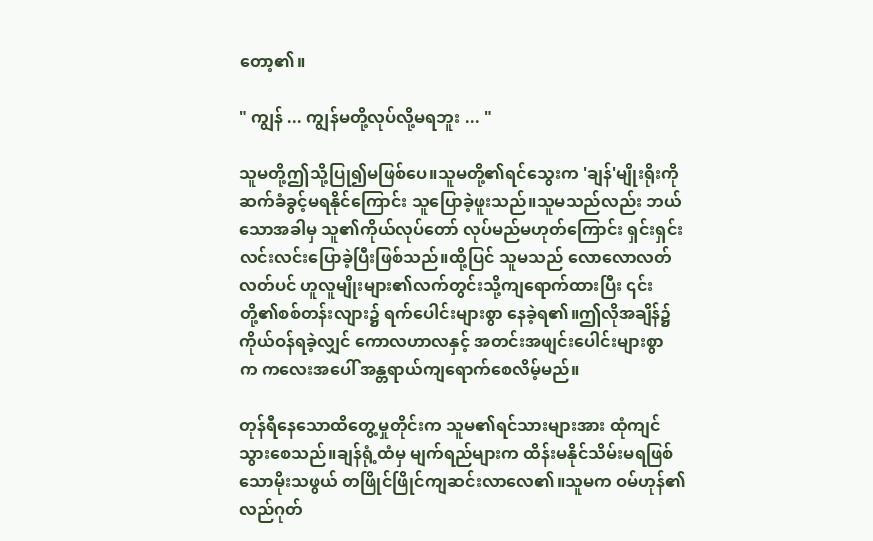တော့၏။

" ကျွန် ... ကျွန်မတို့လုပ်လို့မရဘူး ... "

သူမတို့ဤသို့ပြု၍မဖြစ်ပေ။သူမတို့၏ရင်သွေးက 'ချန်'မျိုးရိုးကို ဆက်ခံခွင့်မရနိုင်ကြောင်း သူပြောခဲ့ဖူးသည်။သူမသည်လည်း ဘယ်သောအခါမှ သူ၏ကိုယ်လုပ်တော် လုပ်မည်မဟုတ်ကြောင်း ရှင်းရှင်းလင်းလင်းပြောခဲ့ပြီးဖြစ်သည်။ထို့ပြင် သူမသည် လောလောလတ်လတ်ပင် ဟူလူမျိုးများ၏လက်တွင်းသို့ကျရောက်ထားပြီး ၎င်းတို့၏စစ်တန်းလျား၌ ရက်ပေါင်းများစွာ နေခဲ့ရ၏။ဤလိုအချိန်၌ ကိုယ်ဝန်ရခဲ့လျှင် ကောလဟာလနှင့် အတင်းအဖျင်းပေါင်းများစွာက ‌ကလေးအပေါ် အန္တရာယ်ကျရောက်စေလိမ့်မည်။

တုန်ရီနေသောထိတွေ့မှုတိုင်းက သူမ၏ရင်သားများအား ထုံကျင်သွားစေသည်။ချန်ရုံ့ထံမှ မျက်ရည်များက ထိန်းမနိုင်သိမ်းမရဖြစ်သောမိုးသဖွယ် တဖြိုင်ဖြိုင်ကျဆင်းလာလေ၏။သူမက ဝမ်ဟုန်၏လည်ဂုတ်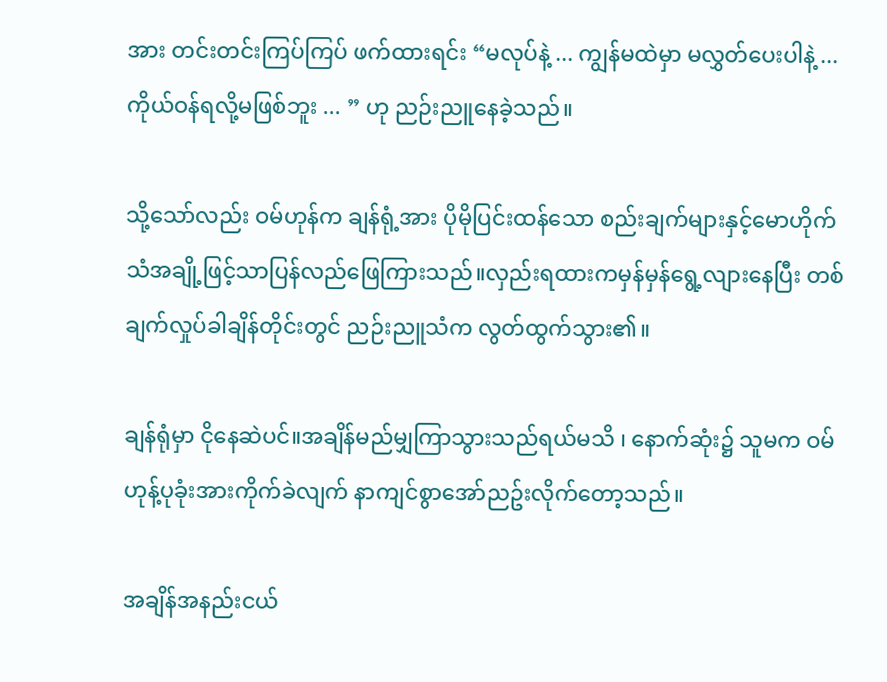အား တင်းတင်းကြပ်ကြပ် ဖက်ထားရင်း “မလုပ်နဲ့ ... ကျွန်မထဲမှာ မလွှတ်ပေးပါနဲ့ ... ကိုယ်ဝန်ရလို့မဖြစ်ဘူး ... ” ဟု ညဉ်းညူနေခဲ့သည်။

သို့သော်လည်း ဝမ်ဟုန်က ချန်ရုံ့အား ပိုမိုပြင်းထန်သော စည်းချက်များနှင့်မောဟိုက်သံအချို့ဖြင့်သာပြန်လည်ဖြေကြားသည်။လှည်းရထားကမှန်မှန်ရွေ့လျားနေပြီး တစ်ချက်လှုပ်ခါချိန်တိုင်းတွင် ညဉ်းညူသံက လွတ်ထွက်သွား‌၏။

ချန်ရုံမှာ ငိုနေဆဲပင်။အချိန်မည်မျှကြာသွားသည်ရယ်မသိ ၊ နောက်ဆုံး၌ သူမက ဝမ်ဟုန့်ပုခုံးအားကိုက်ခဲလျက် နာကျင်စွာအော်ညဥ်းလိုက်တော့သည်။

အချိန်အနည်းငယ်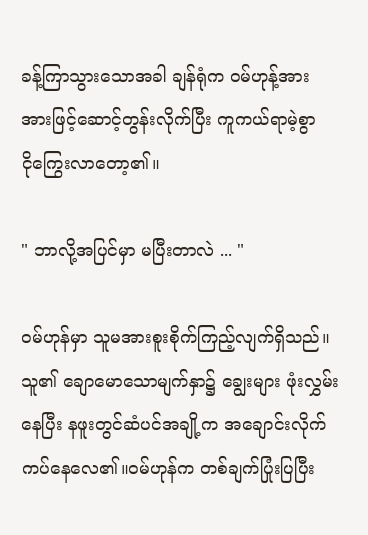ခန့်ကြာသွားသောအခါ ချန်ရုံက ဝမ်ဟုန့်အား အားဖြင့်ဆောင့်တွန်းလိုက်ပြီး ကူကယ်ရာမဲ့စွာ ငို‌ကြွေးလာတော့၏။

" ဘာလို့အပြင်မှာ မပြီးတာလဲ ... "

ဝမ်ဟုန်မှာ သူမအားစူးစိုက်ကြည့်လျက်ရှိသည်။သူ၏ ချောမောသောမျက်နှာ၌ ချွေးများ ဖုံးလွှမ်းနေပြီး နဖူးတွင်ဆံပင်အချို့က အချောင်းလိုက်ကပ်နေ‌လေ၏။ဝမ်ဟုန်က တစ်ချက်ပြုံးပြပြီး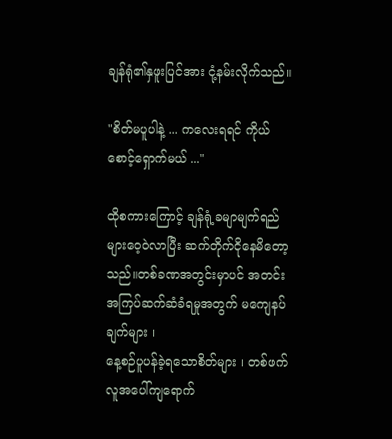ချန်ရုံ၏နှဖူးပြင်အား ငုံ့နမ်းလိုက်သည်။

"စိတ်မပူပါနဲ့ ... ကလေးရရင် ကိုယ်စောင့်ရှောက်မယ် ..."

ထိုစကားကြောင့် ချန်ရုံ့ခမျာမျက်ရည်များဝေ့ဝဲလာပြီး ဆက်တိုက်ငိုနေမိတော့သည်။တစ်ခဏအတွင်းမှာပင် အတင်းအကြပ်ဆက်ဆံခံရမှုအတွက် မကျေနပ်ချက်များ ၊
နေ့စဉ်ပူပန်ခဲ့ရသောစိတ်များ ၊ တစ်ဖက်လူအပေါ်ကျရောက်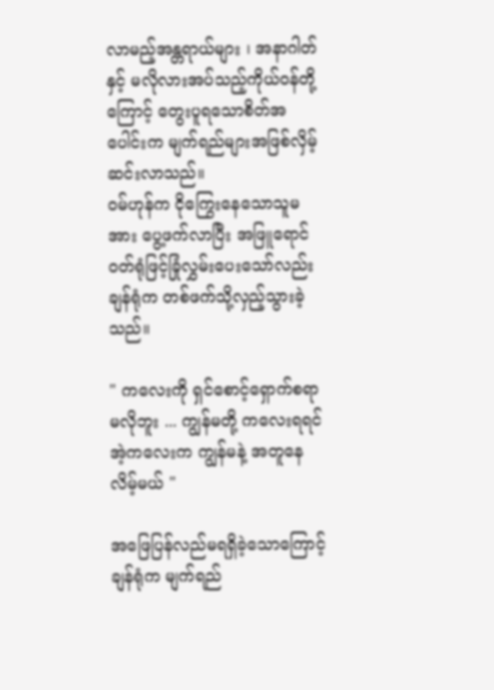လာမည့်အန္တရာယ်များ ၊ အနာဂါတ်နှင့် မလိုလားအပ်သည့်ကိုယ်ဝန်တို့ကြောင့် တွေးပူရသောစိတ်အပေါင်းက မျက်ရည်များအဖြစ်လှိမ့်ဆင်းလာသည်။
ဝမ်ဟုန်က ငိုကြွေးနေ‌သောသူမအား ပွေ့ဖက်လာပြီး အဖြူရောင် ၀တ်ရုံဖြင့်ခြုံလွှမ်းပေးသော်လည်း ချန်ရုံက တစ်ဖက်သို့လှည့်သွားခဲ့သည်။

" ကလေးကို ရှင်စောင့်ရှောက်စရာမလိုဘူး ... ကျွန်မတို့ ကလေးရရင် အဲ့ကလေးက ကျွန်မနဲ့ အတူနေလိမ့်မယ် "

အဖြေပြန်လည်မရရှိခဲ့သောကြောင့် ချန်ရုံက မျက်ရည်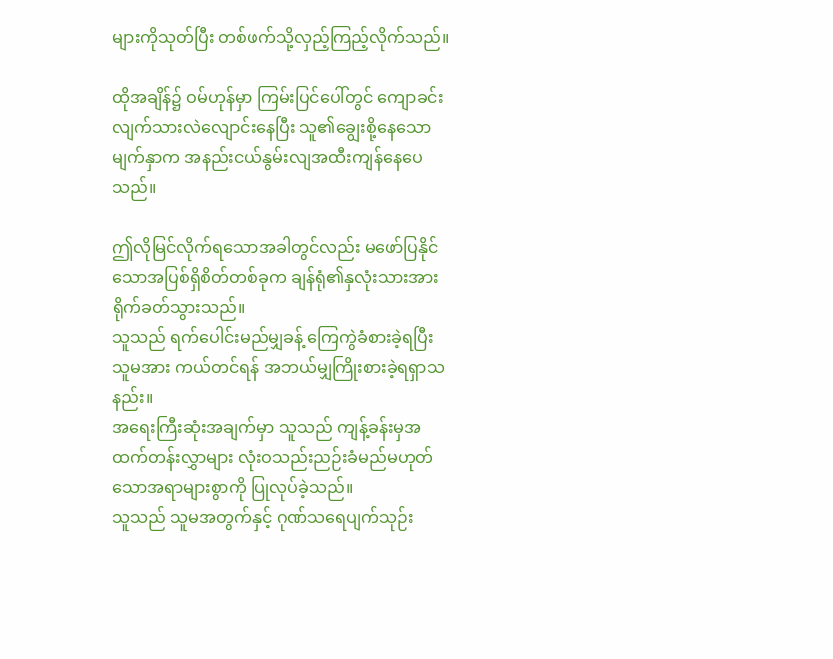များကိုသုတ်ပြီး တစ်ဖက်သို့လှည့်ကြည့်လိုက်သည်။

ထိုအချိန်၌ ဝမ်ဟုန်မှာ ကြမ်းပြင်ပေါ်တွင် ကျောခင်းလျက်သားလဲလျောင်းနေပြီး သူ၏ချွေးစို့နေသောမျက်နှာက အနည်းငယ်နွမ်းလျအထီးကျန်နေပေသည်။

ဤလိုမြင်လိုက်ရသောအခါတွင်လည်း မဖော်ပြနိုင်သောအပြစ်ရှိစိတ်တစ်ခုက ချန်ရုံ၏နှလုံးသားအား ရိုက်ခတ်သွားသည်။
သူသည် ရက်ပေါင်းမည်မျှခန့် ကြေကွဲခံစားခဲ့ရပြီး သူမအား ကယ်တင်ရန် အဘယ်မျှကြိုးစားခဲ့ရရှာသနည်း။
အရေးကြီးဆုံးအချက်မှာ သူသည် ကျန့်ခန်းမှအထက်တန်းလွှာများ လုံးဝသည်းညဉ်းခံမည်မဟုတ်သောအရာများစွာကို ပြုလုပ်ခဲ့သည်။
သူသည် သူမအတွက်နှင့် ဂုဏ်သရေပျက်သုဉ်း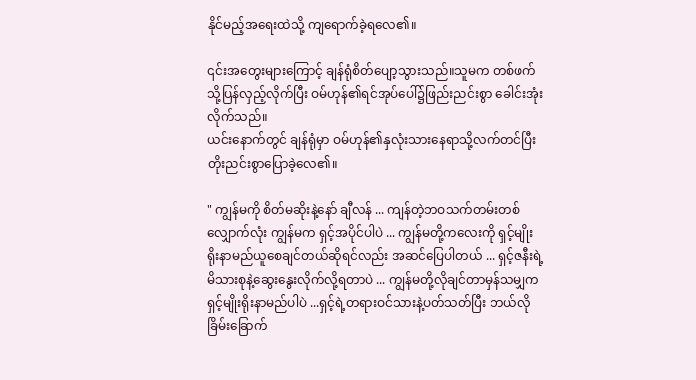နိုင်မည့်အရေးထဲသို့ ကျရောက်ခဲ့ရလေ၏။

၎င်းအတွေးများကြောင့် ချန်ရုံစိတ်ပျော့သွားသည်။သူမက တစ်ဖက်သို့ပြန်လှည့်လိုက်ပြီး ဝမ်ဟုန်၏ရင်အုပ်ပေါ်၌ဖြည်းညင်းစွာ ခေါင်းအုံးလိုက်သည်။
ယင်းနောက်တွင် ချန်ရုံမှာ ဝမ်ဟုန်၏နှလုံးသားနေရာသို့လက်တင်ပြီး တိုးညင်းစွာပြောခဲ့လေ၏။

" ကျွန်မကို စိတ်မဆိုးနဲ့နော် ချီလန် ... ကျန်တဲ့ဘဝသက်တမ်းတစ်လျှောက်လုံး ကျွန်မက ရှင့်အပိုင်ပါပဲ ... ကျွန်မတို့ကလေးကို ရှင့်မျိုးရိုးနာမည်ယူစေချင်တယ်ဆိုရင်လည်း အဆင်ပြေပါတယ် ... ရှင့်ဇနီးရဲ့မိသားစုနဲ့ဆွေးနွေးလိုက်လို့ရတာပဲ ... ကျွန်မတို့လိုချင်တာမှန်သမျှက ရှင့်မျိုးရိုးနာမည်ပါပဲ ...ရှင့်ရဲ့တရားဝင်သားနဲ့ပတ်သတ်ပြီး ဘယ်လို ခြိမ်းခြောက်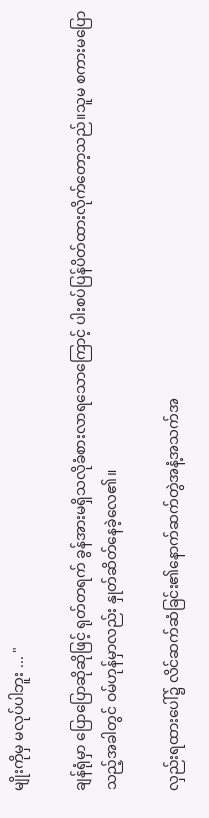မျိုးကိုမှ မလုပ်ပါဘူး ... "

ချန်ရုံမှာ ပြောပြောဆိုဆိုဖြင့် ရုတ်တရက် ခွန်အားမရှိသလိုခံစားလာရသောကြောင့် ပါးစပ်ပြန်ပိတ်ထားလိုက်တော့သည်။သူမ စကားမပြောသည့်အခါတွင် ဝမ်ဟုန်မှာလည်း နှုတ်ဆိတ်နေခဲ့လေ၏။

လှည်းရထားပေါ်၌ လိင်ဆက်ဆံခြင်း၏နောက်ဆက်တွဲအနံ့အသက်အ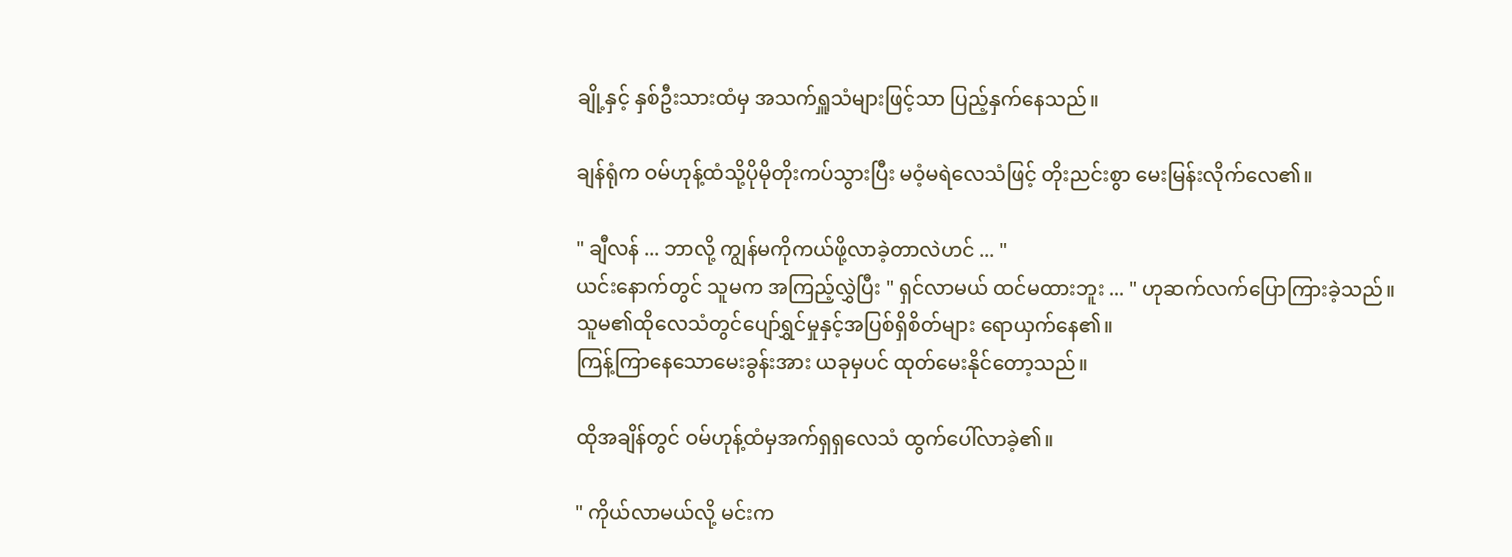ချို့နှင့် နှစ်ဦးသားထံမှ အသက်ရှူသံများဖြင့်သာ ပြည့်နှက်နေသည်။

ချန်ရုံက ဝမ်ဟုန့်ထံသို့ပိုမိုတိုးကပ်သွားပြီး မဝံ့မရဲလေသံဖြင့် တိုးညင်းစွာ မေးမြန်းလိုက်လေ၏။

" ချီလန် ... ဘာလို့ ကျွန်မကိုကယ်ဖို့လာခဲ့တာလဲဟင် ... "
ယင်းနောက်တွင် သူမက အကြည့်လွှဲပြီး " ရှင်လာမယ် ထင်မထားဘူး ... " ဟုဆက်လက်ပြောကြားခဲ့သည်။
သူမ၏ထိုလေသံတွင်ပျော်ရွှင်မှုနှင့်အပြစ်ရှိစိတ်များ ရောယှက်နေ၏။
ကြန့်ကြာနေသောမေးခွန်းအား ယခုမှပင် ထုတ်မေးနိုင်တော့သည်။

ထိုအချိန်တွင် ဝမ်ဟုန့်ထံမှအက်ရှရှလေသံ ထွက်ပေါ်လာခဲ့၏။

" ကိုယ်လာမယ်လို့ မင်းက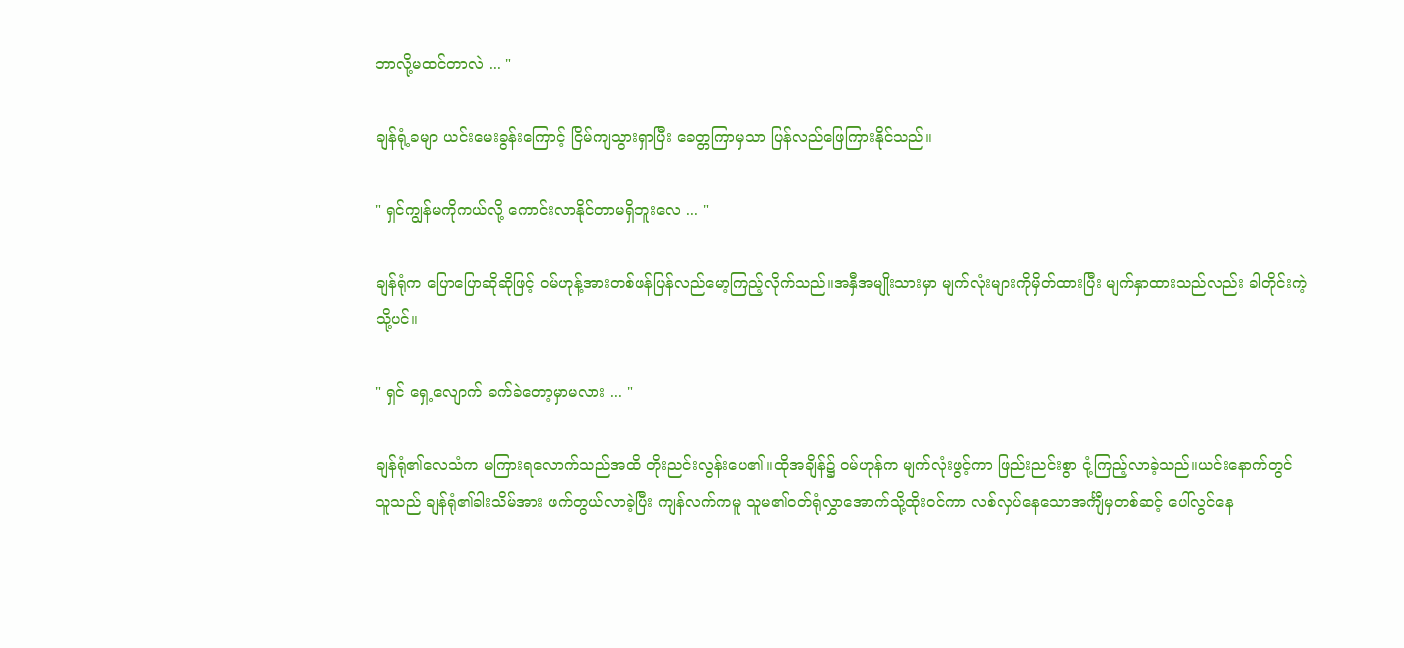ဘာလို့မထင်တာလဲ ... "

ချန်ရုံ့ခမျာ ယင်းမေးခွန်းကြောင့် ငြိမ်ကျသွားရှာပြီး ခေတ္တကြာမှသာ ပြန်လည်ဖြေကြားနိုင်သည်။

" ရှင်ကျွန်မကိုကယ်လို့ ကောင်းလာနိုင်တာမရှိဘူးလေ ... "

ချန်ရုံက ပြောပြောဆိုဆိုဖြင့် ဝမ်ဟုန့်အားတစ်ဖန်ပြန်လည်မော့ကြည့်လိုက်သည်။အနှီအမျိုးသားမှာ မျက်လုံးများကိုမှိတ်ထားပြီး မျက်နှာထားသည်လည်း ခါတိုင်းကဲ့သို့ပင်။

" ရှင် ရှေ့လျောက် ခက်ခဲတော့မှာမလား ... "

ချန်ရုံ၏လေသံက မကြားရလောက်သည်အထိ တိုးညင်းလွန်းပေ၏။ထိုအချိန်၌ ဝမ်ဟုန်က မျက်လုံးဖွင့်ကာ ဖြည်းညင်းစွာ ငုံ့ကြည့်လာခဲ့သည်။ယင်းနောက်တွင်
သူသည် ချန်ရုံ၏ခါးသိမ်အား ဖက်တွယ်လာခဲ့ပြီး ကျန်လက်ကမူ သူမ၏ဝတ်ရုံလွှာအောက်သို့ထိုးဝင်ကာ လစ်လှပ်နေသောအင်္ကျီမှတစ်ဆင့် ပေါ်လွင်နေ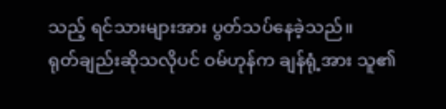သည့် ရင်သားများအား ပွတ်သပ်နေခဲ့သည်။
ရုတ်ချည်းဆိုသလိုပင် ဝမ်ဟုန်က ချန်ရုံ့အား သူ၏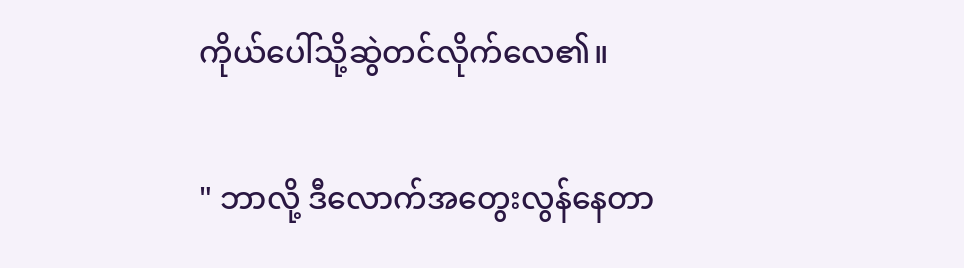ကိုယ်ပေါ်သို့ဆွဲတင်လိုက်လေ၏။

" ဘာလို့ ဒီလောက်အတွေးလွန်နေတာ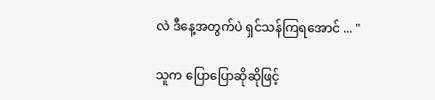လဲ ဒီနေ့အတွက်ပဲ ရှင်သန်ကြရအောင် ... "

သူက ပြောပြောဆိုဆိုဖြင့်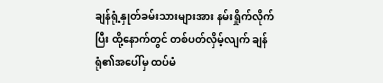ချန်ရုံ့နှုတ်ခမ်းသားများအား နမ်းရှိုက်လိုက်ပြီး ထို့နောက်တွင် တစ်ပတ်လှိမ့်လျက် ချန်ရုံ၏အပေါ်မှ ထပ်မံ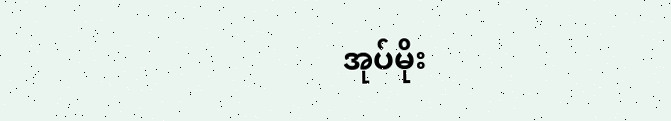အုပ်မိုး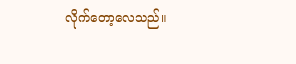လိုက်တော့လေသည်။